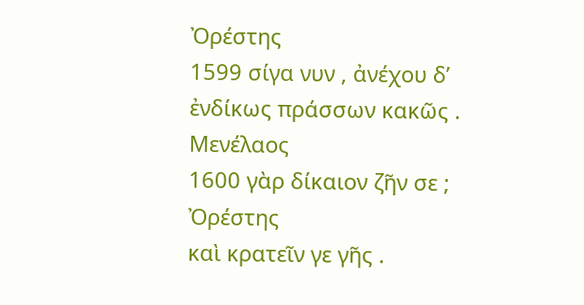Ὀρέστης
1599 σίγα νυν , ἀνέχου δ’ ἐνδίκως πράσσων κακῶς .
Μενέλαος
1600 γὰρ δίκαιον ζῆν σε ;
Ὀρέστης
καὶ κρατεῖν γε γῆς .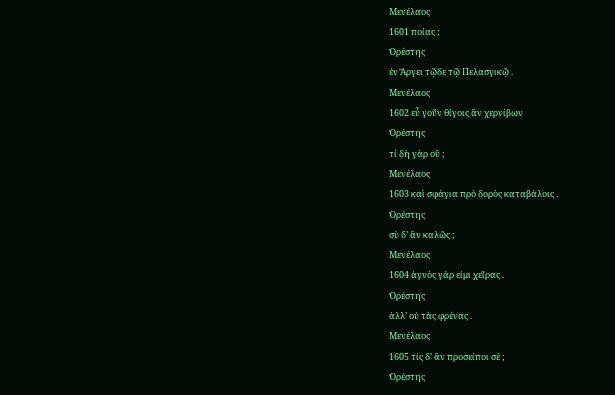Μενέλαος
1601 ποίας ;
Ὀρέστης
ἐν Ἄργει τῷδε τῷ Πελασγικῷ .
Μενέλαος
1602 εὖ γοῦν θίγοις ἂν χερνίβων
Ὀρέστης
τί δὴ γὰρ οὔ ;
Μενέλαος
1603 καὶ σφάγια πρὸ δορὸς καταβάλοις .
Ὀρέστης
σὺ δ’ ἂν καλῶς ;
Μενέλαος
1604 ἁγνὸς γάρ εἰμι χεῖρας .
Ὀρέστης
ἀλλ’ οὐ τὰς φρένας .
Μενέλαος
1605 τίς δ’ ἂν προσείποι σέ ;
Ὀρέστης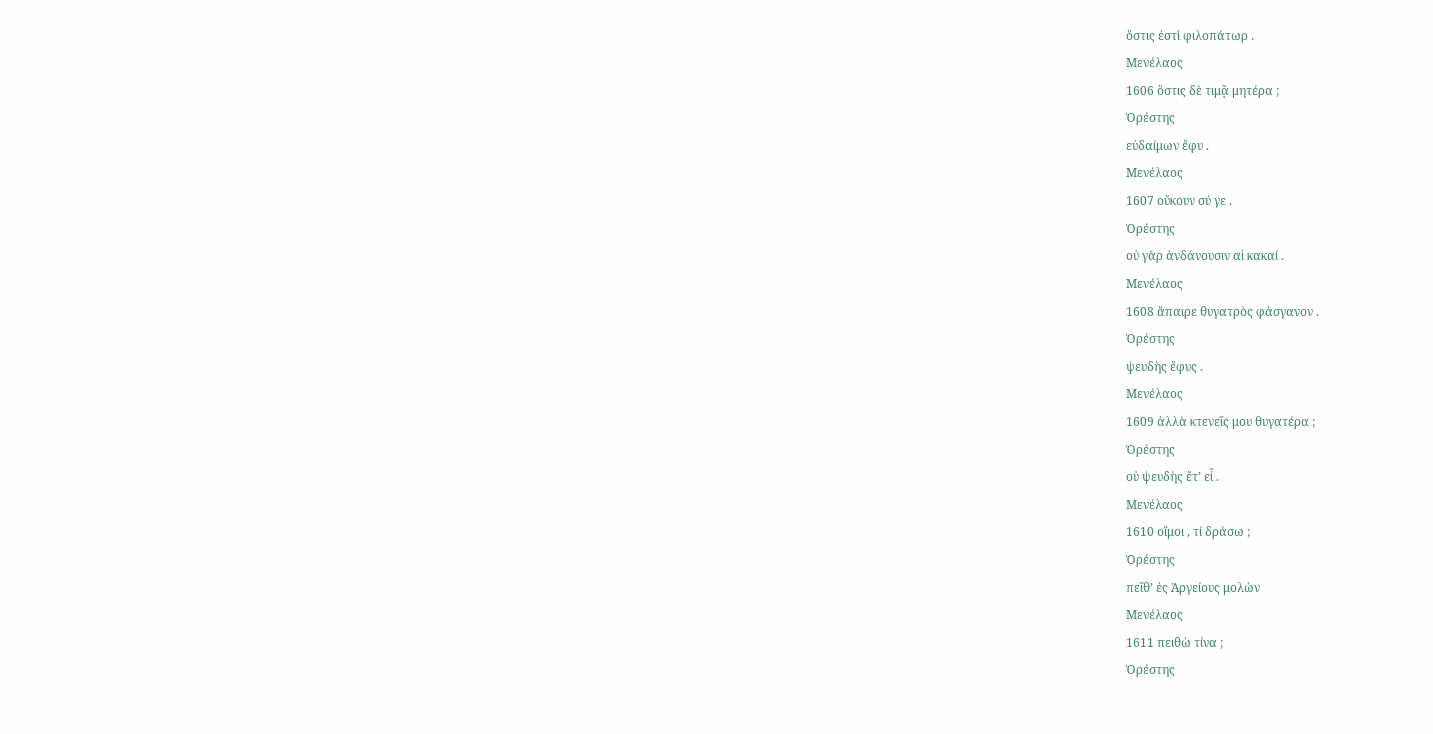ὅστις ἐστὶ φιλοπάτωρ .
Μενέλαος
1606 ὅστις δὲ τιμᾷ μητέρα ;
Ὀρέστης
εὐδαίμων ἔφυ .
Μενέλαος
1607 οὔκουν σύ γε .
Ὀρέστης
οὐ γὰρ ἁνδάνουσιν αἱ κακαί .
Μενέλαος
1608 ἄπαιρε θυγατρὸς φάσγανον .
Ὀρέστης
ψευδὴς ἔφυς .
Μενέλαος
1609 ἀλλὰ κτενεῖς μου θυγατέρα ;
Ὀρέστης
οὐ ψευδὴς ἔτ’ εἶ .
Μενέλαος
1610 οἴμοι , τί δράσω ;
Ὀρέστης
πεῖθ’ ἐς Ἀργείους μολὼν
Μενέλαος
1611 πειθὼ τίνα ;
Ὀρέστης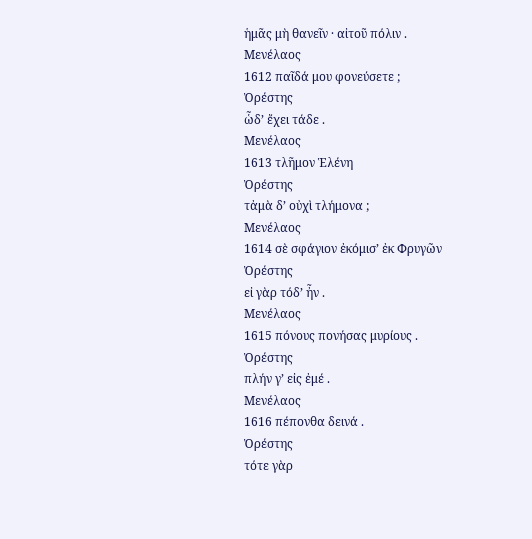ἡμᾶς μὴ θανεῖν · αἰτοῦ πόλιν .
Μενέλαος
1612 παῖδά μου φονεύσετε ;
Ὀρέστης
ὧδ’ ἔχει τάδε .
Μενέλαος
1613 τλῆμον Ἑλένη
Ὀρέστης
τἀμὰ δ’ οὐχὶ τλήμονα ;
Μενέλαος
1614 σὲ σφάγιον ἐκόμισ’ ἐκ Φρυγῶν
Ὀρέστης
εἰ γὰρ τόδ’ ἦν .
Μενέλαος
1615 πόνους πονήσας μυρίους .
Ὀρέστης
πλήν γ’ εἰς ἐμέ .
Μενέλαος
1616 πέπονθα δεινά .
Ὀρέστης
τότε γὰρ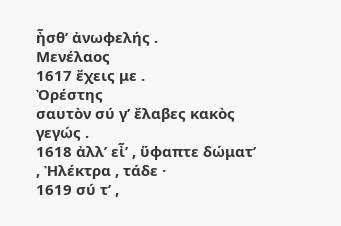ἦσθ’ ἀνωφελής .
Μενέλαος
1617 ἔχεις με .
Ὀρέστης
σαυτὸν σύ γ’ ἔλαβες κακὸς γεγώς .
1618 ἀλλ’ εἶ’ , ὕφαπτε δώματ’ , Ἠλέκτρα , τάδε ·
1619 σύ τ’ ,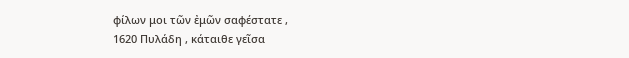φίλων μοι τῶν ἐμῶν σαφέστατε ,
1620 Πυλάδη , κάταιθε γεῖσα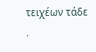τειχέων τάδε .